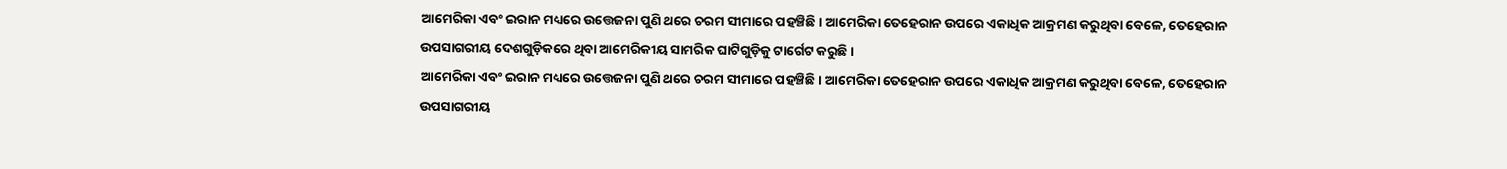ଆମେରିକା ଏବଂ ଇରାନ ମଧ୍ୟରେ ଉତ୍ତେଜନା ପୁଣି ଥରେ ଚରମ ସୀମାରେ ପହଞ୍ଚିଛି। ଆମେରିକା ତେହେରାନ ଉପରେ ଏକାଧିକ ଆକ୍ରମଣ କରୁଥିବା ବେଳେ, ତେହେରାନ ଉପସାଗରୀୟ ଦେଶଗୁଡ଼ିକରେ ଥିବା ଆମେରିକୀୟ ସାମରିକ ଘାଟିଗୁଡ଼ିକୁ ଟାର୍ଗେଟ କରୁଛି ।
ଆମେରିକା ଏବଂ ଇରାନ ମଧ୍ୟରେ ଉତ୍ତେଜନା ପୁଣି ଥରେ ଚରମ ସୀମାରେ ପହଞ୍ଚିଛି। ଆମେରିକା ତେହେରାନ ଉପରେ ଏକାଧିକ ଆକ୍ରମଣ କରୁଥିବା ବେଳେ, ତେହେରାନ ଉପସାଗରୀୟ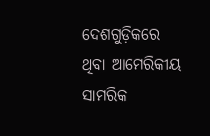ଦେଶଗୁଡ଼ିକରେ ଥିବା ଆମେରିକୀୟ ସାମରିକ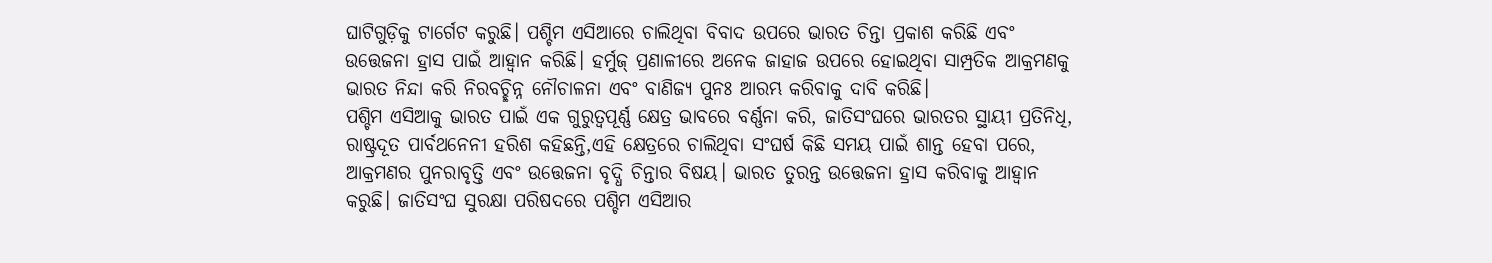ଘାଟିଗୁଡ଼ିକୁ ଟାର୍ଗେଟ କରୁଛି। ପଶ୍ଚିମ ଏସିଆରେ ଚାଲିଥିବା ବିବାଦ ଉପରେ ଭାରତ ଚିନ୍ତା ପ୍ରକାଶ କରିଛି ଏବଂ ଉତ୍ତେଜନା ହ୍ରାସ ପାଇଁ ଆହ୍ୱାନ କରିଛି। ହର୍ମୁଜ୍ ପ୍ରଣାଳୀରେ ଅନେକ ଜାହାଜ ଉପରେ ହୋଇଥିବା ସାମ୍ପ୍ରତିକ ଆକ୍ରମଣକୁ ଭାରତ ନିନ୍ଦା କରି ନିରବଚ୍ଛିନ୍ନ ନୌଚାଳନା ଏବଂ ବାଣିଜ୍ୟ ପୁନଃ ଆରମ୍ଭ କରିବାକୁ ଦାବି କରିଛି।
ପଶ୍ଚିମ ଏସିଆକୁ ଭାରତ ପାଇଁ ଏକ ଗୁରୁତ୍ୱପୂର୍ଣ୍ଣ କ୍ଷେତ୍ର ଭାବରେ ବର୍ଣ୍ଣନା କରି, ଜାତିସଂଘରେ ଭାରତର ସ୍ଥାୟୀ ପ୍ରତିନିଧି, ରାଷ୍ଟ୍ରଦୂତ ପାର୍ବଥନେନୀ ହରିଶ କହିଛନ୍ତି,ଏହି କ୍ଷେତ୍ରରେ ଚାଲିଥିବା ସଂଘର୍ଷ କିଛି ସମୟ ପାଇଁ ଶାନ୍ତ ହେବା ପରେ, ଆକ୍ରମଣର ପୁନରାବୃତ୍ତି ଏବଂ ଉତ୍ତେଜନା ବୃଦ୍ଧି ଚିନ୍ତାର ବିଷୟ। ଭାରତ ତୁରନ୍ତ ଉତ୍ତେଜନା ହ୍ରାସ କରିବାକୁ ଆହ୍ୱାନ କରୁଛି। ଜାତିସଂଘ ସୁରକ୍ଷା ପରିଷଦରେ ପଶ୍ଚିମ ଏସିଆର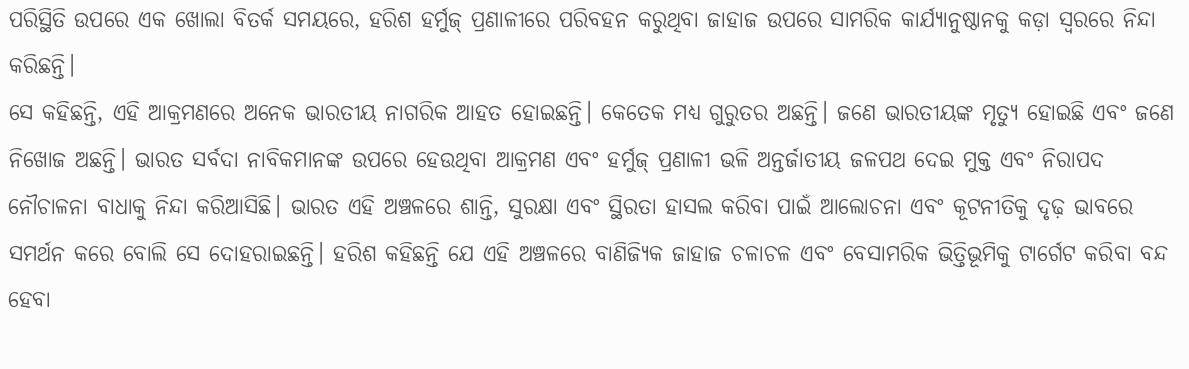ପରିସ୍ଥିତି ଉପରେ ଏକ ଖୋଲା ବିତର୍କ ସମୟରେ, ହରିଶ ହର୍ମୁଜ୍ ପ୍ରଣାଳୀରେ ପରିବହନ କରୁଥିବା ଜାହାଜ ଉପରେ ସାମରିକ କାର୍ଯ୍ୟାନୁଷ୍ଠାନକୁ କଡ଼ା ସ୍ବରରେ ନିନ୍ଦା କରିଛନ୍ତି।
ସେ କହିଛନ୍ତି, ଏହି ଆକ୍ରମଣରେ ଅନେକ ଭାରତୀୟ ନାଗରିକ ଆହତ ହୋଇଛନ୍ତି। କେତେକ ମଧ୍ୟ ଗୁରୁତର ଅଛନ୍ତି। ଜଣେ ଭାରତୀୟଙ୍କ ମୃତ୍ୟୁ ହୋଇଛି ଏବଂ ଜଣେ ନିଖୋଜ ଅଛନ୍ତି। ଭାରତ ସର୍ବଦା ନାବିକମାନଙ୍କ ଉପରେ ହେଉଥିବା ଆକ୍ରମଣ ଏବଂ ହର୍ମୁଜ୍ ପ୍ରଣାଳୀ ଭଳି ଅନ୍ତର୍ଜାତୀୟ ଜଳପଥ ଦେଇ ମୁକ୍ତ ଏବଂ ନିରାପଦ ନୌଚାଳନା ବାଧାକୁ ନିନ୍ଦା କରିଆସିଛି। ଭାରତ ଏହି ଅଞ୍ଚଳରେ ଶାନ୍ତି, ସୁରକ୍ଷା ଏବଂ ସ୍ଥିରତା ହାସଲ କରିବା ପାଇଁ ଆଲୋଚନା ଏବଂ କୂଟନୀତିକୁ ଦୃଢ଼ ଭାବରେ ସମର୍ଥନ କରେ ବୋଲି ସେ ଦୋହରାଇଛନ୍ତି। ହରିଶ କହିଛନ୍ତି ଯେ ଏହି ଅଞ୍ଚଳରେ ବାଣିଜ୍ୟିକ ଜାହାଜ ଚଳାଚଳ ଏବଂ ବେସାମରିକ ଭିତ୍ତିଭୂମିକୁ ଟାର୍ଗେଟ କରିବା ବନ୍ଦ ହେବା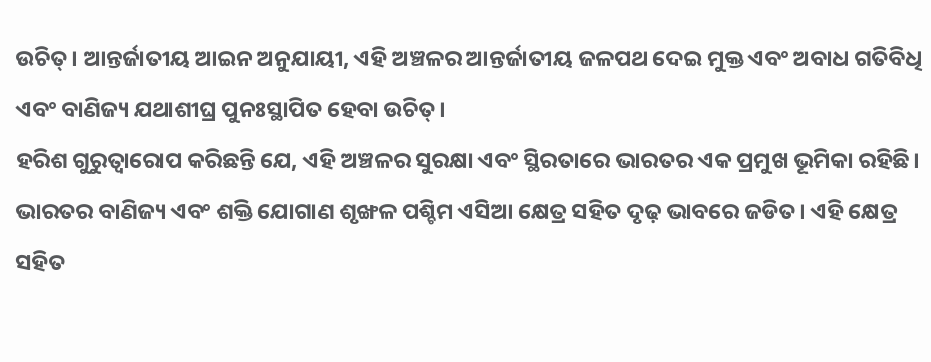ଉଚିତ୍। ଆନ୍ତର୍ଜାତୀୟ ଆଇନ ଅନୁଯାୟୀ, ଏହି ଅଞ୍ଚଳର ଆନ୍ତର୍ଜାତୀୟ ଜଳପଥ ଦେଇ ମୁକ୍ତ ଏବଂ ଅବାଧ ଗତିବିଧି ଏବଂ ବାଣିଜ୍ୟ ଯଥାଶୀଘ୍ର ପୁନଃସ୍ଥାପିତ ହେବା ଉଚିତ୍।
ହରିଶ ଗୁରୁତ୍ୱାରୋପ କରିଛନ୍ତି ଯେ, ଏହି ଅଞ୍ଚଳର ସୁରକ୍ଷା ଏବଂ ସ୍ଥିରତାରେ ଭାରତର ଏକ ପ୍ରମୁଖ ଭୂମିକା ରହିଛି। ଭାରତର ବାଣିଜ୍ୟ ଏବଂ ଶକ୍ତି ଯୋଗାଣ ଶୃଙ୍ଖଳ ପଶ୍ଚିମ ଏସିଆ କ୍ଷେତ୍ର ସହିତ ଦୃଢ଼ ଭାବରେ ଜଡିତ। ଏହି କ୍ଷେତ୍ର ସହିତ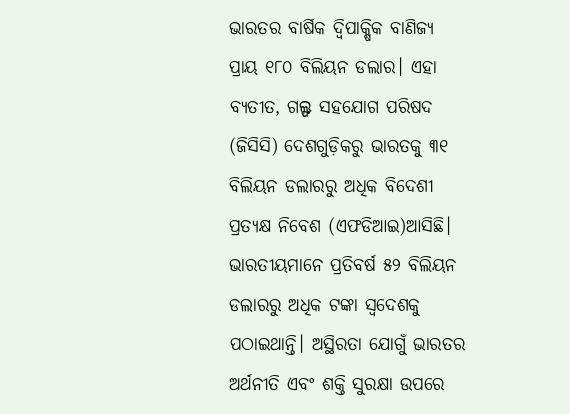ଭାରତର ବାର୍ଷିକ ଦ୍ୱିପାକ୍ଷିକ ବାଣିଜ୍ୟ ପ୍ରାୟ ୧୮୦ ବିଲିୟନ ଡଲାର। ଏହା ବ୍ୟତୀତ, ଗଲ୍ଫ ସହଯୋଗ ପରିଷଦ (ଜିସିସି) ଦେଶଗୁଡ଼ିକରୁ ଭାରତକୁ ୩୧ ବିଲିୟନ ଡଲାରରୁ ଅଧିକ ବିଦେଶୀ ପ୍ରତ୍ୟକ୍ଷ ନିବେଶ (ଏଫଡିଆଇ)ଆସିଛି। ଭାରତୀୟମାନେ ପ୍ରତିବର୍ଷ ୫୨ ବିଲିୟନ ଡଲାରରୁ ଅଧିକ ଟଙ୍କା ସ୍ବଦେଶକୁ ପଠାଇଥାନ୍ତି। ଅସ୍ଥିରତା ଯୋଗୁଁ ଭାରତର ଅର୍ଥନୀତି ଏବଂ ଶକ୍ତି ସୁରକ୍ଷା ଉପରେ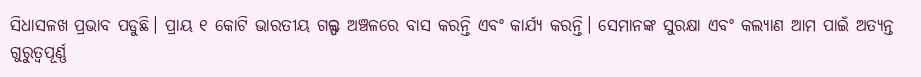ସିଧାସଳଖ ପ୍ରଭାବ ପଡୁଛି। ପ୍ରାୟ ୧ କୋଟି ଭାରତୀୟ ଗଲ୍ଫ ଅଞ୍ଚଳରେ ବାସ କରନ୍ତି ଏବଂ କାର୍ଯ୍ୟ କରନ୍ତି। ସେମାନଙ୍କ ସୁରକ୍ଷା ଏବଂ କଲ୍ୟାଣ ଆମ ପାଇଁ ଅତ୍ୟନ୍ତ ଗୁରୁତ୍ୱପୂର୍ଣ୍ଣ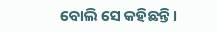ବୋଲି ସେ କହିଛନ୍ତି।